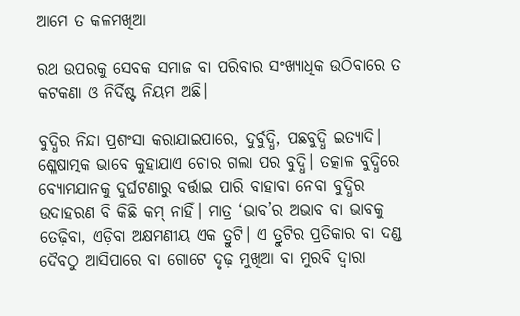ଆମେ ତ କଳମଖିଆ

ରଥ ଉପରକୁ ସେବକ ସମାଜ ବା ପରିବାର ସଂଖ୍ୟାଧିକ ଉଠିବାରେ ତ କଟକଣା ଓ ନିର୍ଦିଷ୍ଟ ନିୟମ ଅଛି।

ବୁଦ୍ଧିର ନିନ୍ଦା ପ୍ରଶଂସା କରାଯାଇପାରେ, ଦୁର୍ବୁଦ୍ଧି, ପଛବୁଦ୍ଧି ଇତ୍ୟାଦି। ଶ୍ଳେଷାତ୍ମକ ଭାବେ କୁହାଯାଏ ଚୋର ଗଲା ପର ବୁଦ୍ଧି। ତତ୍କାଳ ବୁଦ୍ଧିରେ ବ୍ୟୋମଯାନକୁ ଦୁର୍ଘଟଣାରୁ ବର୍ତ୍ତାଇ ପାରି ବାହାବା ନେବା ବୁଦ୍ଧିର ଉଦାହରଣ ବି କିଛି କମ୍‌ ନାହିଁ। ମାତ୍ର ‘ଭାବ’ର ଅଭାବ ବା ଭାବକୁ ତେଢ଼ିବା, ଏଡ଼ିବା ଅକ୍ଷମଣୀୟ ଏକ ତ୍ରୁଟି। ଏ ତ୍ରୁଟିର ପ୍ରତିକାର ବା ଦଣ୍ଡ ଦୈବଠୁ ଆସିପାରେ ବା ଗୋଟେ ଦୃଢ଼ ମୁଖିଆ ବା ମୁରବି ଦ୍ବାରା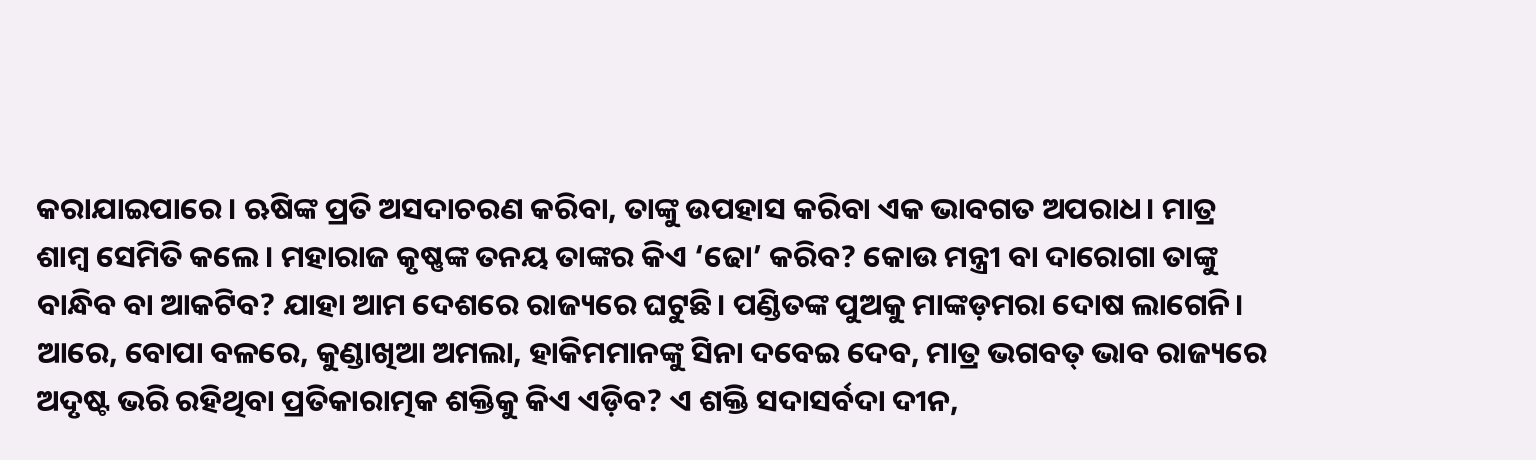କରାଯାଇପାରେ। ଋଷିଙ୍କ ପ୍ରତି ଅସଦାଚରଣ କରିବା, ତାଙ୍କୁ ଉପହାସ କରିବା ଏକ ଭାବଗତ ଅପରାଧ। ମାତ୍ର ଶାମ୍ବ ସେମିତି କଲେ। ମହାରାଜ କୃଷ୍ଣଙ୍କ ତନୟ ତାଙ୍କର କିଏ ‘ଢୋ’ କରିବ? କୋଉ ମନ୍ତ୍ରୀ ବା ଦାରୋଗା ତାଙ୍କୁ ବାନ୍ଧିବ ବା ଆକଟିବ? ଯାହା ଆମ ଦେଶରେ ରାଜ୍ୟରେ ଘଟୁଛି। ପଣ୍ଡିତଙ୍କ ପୁଅକୁ ମାଙ୍କଡ଼ମରା ଦୋଷ ଲାଗେନି। ଆରେ, ବୋପା ବଳରେ, କୁଣ୍ଡାଖିଆ ଅମଲା, ହାକିମମାନଙ୍କୁ ସିନା ଦବେଇ ଦେବ, ମାତ୍ର ଭଗବତ୍‌ ଭାବ ରାଜ୍ୟରେ ଅଦୃଷ୍ଟ ଭରି ରହିଥିବା ପ୍ରତିକାରାତ୍ମକ ଶକ୍ତିକୁ କିଏ ଏଡ଼ିବ? ଏ ଶକ୍ତି ସଦାସର୍ବଦା ଦୀନ,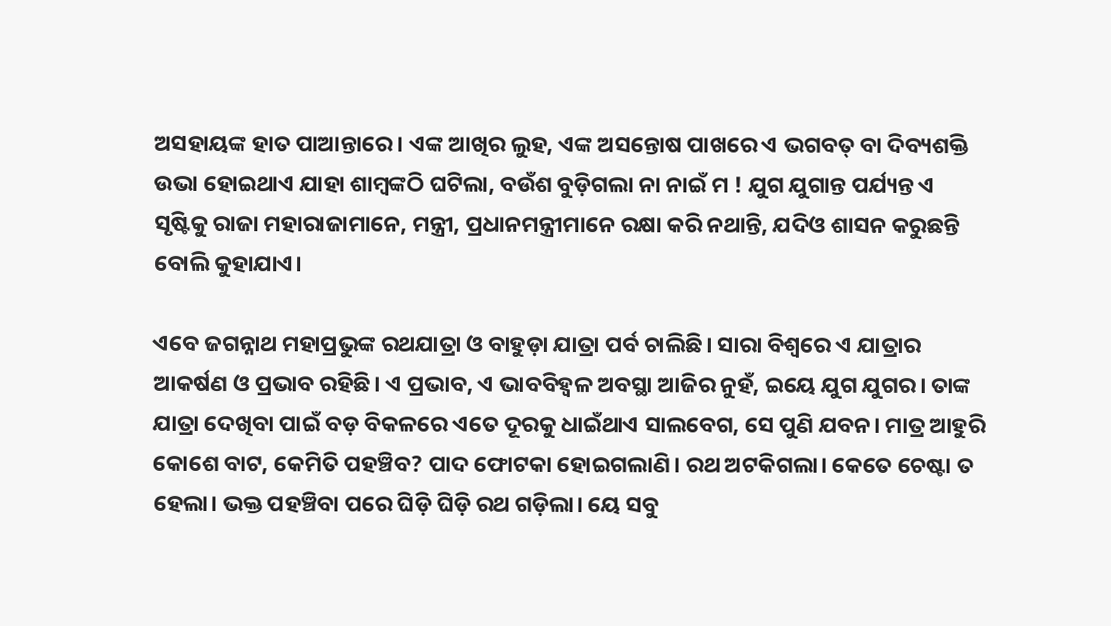ଅସହାୟଙ୍କ ହାତ ପାଆନ୍ତାରେ। ଏଙ୍କ ଆଖିର ଲୁହ, ଏଙ୍କ ଅସନ୍ତୋଷ ପାଖରେ ଏ ଭଗବତ୍‌ ବା ଦିବ୍ୟଶକ୍ତି ଉଭା ହୋଇଥାଏ ଯାହା ଶାମ୍ବଙ୍କଠି ଘଟିଲା, ବଉଁଶ ବୁଡ଼ିଗଲା ନା ନାଇଁ ମ ! ଯୁଗ ଯୁଗାନ୍ତ ପର୍ଯ୍ୟନ୍ତ ଏ ସୃଷ୍ଟିକୁ ରାଜା ମହାରାଜାମାନେ, ମନ୍ତ୍ରୀ, ପ୍ରଧାନମନ୍ତ୍ରୀମାନେ ରକ୍ଷା କରି ନଥାନ୍ତି, ଯଦିଓ ଶାସନ କରୁଛନ୍ତି ବୋଲି କୁହାଯାଏ।

ଏବେ ଜଗନ୍ନାଥ ମହାପ୍ରଭୁଙ୍କ ରଥଯାତ୍ରା ଓ ବାହୁଡ଼ା ଯାତ୍ରା ପର୍ବ ଚାଲିଛି। ସାରା ବିଶ୍ବରେ ଏ ଯାତ୍ରାର ଆକର୍ଷଣ ଓ ପ୍ରଭାବ ରହିଛି। ଏ ପ୍ରଭାବ, ଏ ଭାବବିହ୍ବଳ ଅବସ୍ଥା ଆଜିର ନୁହଁ, ଇୟେ ଯୁଗ ଯୁଗର। ତାଙ୍କ ଯାତ୍ରା ଦେଖିବା ପାଇଁ ବଡ଼ ବିକଳରେ ଏତେ ଦୂରକୁ ଧାଇଁଥାଏ ସାଲବେଗ, ସେ ପୁଣି ଯବନ। ମାତ୍ର ଆହୁରି କୋଶେ ବାଟ, କେମିତି ପହଞ୍ଚିବ? ପାଦ ଫୋଟକା ହୋଇଗଲାଣି। ରଥ ଅଟକିଗଲା। କେତେ ଚେଷ୍ଟା ତ ହେଲା। ଭକ୍ତ ପହଞ୍ଚିବା ପରେ ଘିଡ଼ି ଘିଡ଼ି ରଥ ଗଡ଼ିଲା। ୟେ ସବୁ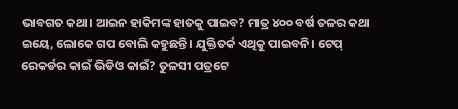ଭାବଗତ କଥା। ଆଇନ ହାକିମଙ୍କ ହାତକୁ ପାଇବ? ମାତ୍ର ୪୦୦ ବର୍ଷ ତଳର କଥା ଇୟେ, ଲୋକେ ଗପ ବୋଲି କହୁଛନ୍ତି। ଯୁକ୍ତିତର୍କ ଏଥିକୁ ପାଇବନି। ଟେପ୍‌ ରେକର୍ଡର କାଇଁ ଭିଡିଓ କାଇଁ? ତୁଳସୀ ପତ୍ରଟେ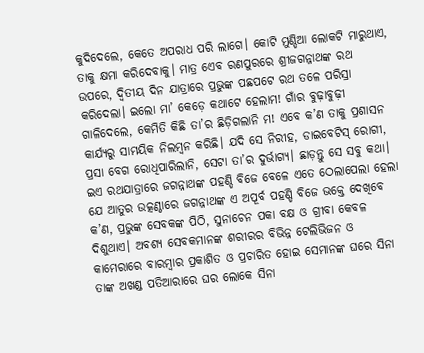କୁଦିଦେଲେ, କେତେ ଅପରାଧ ପରି ଲାଗେ। କୋଟି ମୁଣ୍ଡିଆ ଲୋକଟି ମାରୁଥାଏ, ତାକୁ କ୍ଷମା କରିଦେବାକୁ। ମାତ୍ର ଏ‌େ‌ବ ରଣପୁରରେ ଶ୍ରୀଜଗନ୍ନାଥଙ୍କ ରଥ ଉପରେ, ଦ୍ବିତୀୟ ଦିନ ଯାତ୍ରାରେ ପ୍ରଭୁଙ୍କ ପଛପଟେ ରଥ ତଳେ ପରିସ୍ରା କରିଦେଲା। ଇଲୋ ମା’ କେଡ଼େ କଥାଟେ ହେଲାମ! ଗାଁର ବୁଢ଼ାବୁଢ଼ୀ ଗାଳିଦେଲେ, କେମିତି କିଛି ତା’ର ଛିଡ଼ିଗଲାନି ମ! ଏବେ କ’ଣ ତାକୁ ପ୍ରଶାସନ କାର୍ଯ୍ୟରୁ ସାମୟିକ ନିଲମ୍ବନ କରିଛି। ଯଦି ସେ ନିରୀହ, ଡାଇବେଟିସ୍‌ ରୋଗୀ, ପ୍ରସା ବେଗ ରୋଧିପାରିଲାନି, ସେଟା ତା’ର ଦୁର୍ଭାଗ୍ୟ। ଛାଡ଼ନ୍ତୁ ସେ ସବୁ କଥା। ଇଏ ରଥଯାତ୍ରାରେ ଜଗନ୍ନାଥଙ୍କ ପହଣ୍ଡି ବିଜେ ବେଳେ ଏତେ ଠେଲାପେଲା ହେଲା ଯେ ଆତୁର ଉତ୍କଣ୍ଠାରେ ଜଗନ୍ନାଥଙ୍କ ଏ ଅପୂର୍ବ ପହଣ୍ଡି ବିଜେ ଭକ୍ତେ ଦେଖିବେ କ’ଣ, ପ୍ରଭୁଙ୍କ ସେବକଙ୍କ ପିଠି, ସୁନାଚେନ ପକା ବକ୍ଷ ଓ ଗ୍ରୀବା କେବଳ ଦିଶୁଥାଏ। ଅବଶ୍ୟ ସେବକମାନଙ୍କ ଶରୀରର ବିଭିନ୍ନ ଟେଲିଭିଜନ ଓ କାମେରାରେ ବାରମ୍ବାର ପ୍ରକାଶିତ ଓ ପ୍ରଚାରିତ ହୋଇ ସେମାନଙ୍କ ଘରେ ସିନା ତାଙ୍କ ଅଖଣ୍ଡ ପତିଆରାରେ ଘର ଲୋକେ ସିନା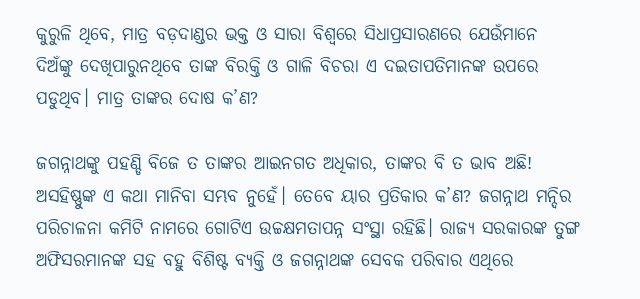କୁରୁଳି ଥିବେ, ମାତ୍ର ବଡ଼ଦାଣ୍ଡର ଭକ୍ତ ଓ ସାରା ବିଶ୍ବରେ ସିଧାପ୍ରସାରଣରେ ଯେଉଁମାନେ ଦିଅଁଙ୍କୁ ଦେଖିପାରୁନଥିବେ ତାଙ୍କ ବିରକ୍ତି ଓ ଗାଳି ବିଚରା ଏ ଦଇତାପତିମାନଙ୍କ ଉପରେ ପଡୁଥିବ। ମାତ୍ର ତାଙ୍କର ଦୋଷ କ’ଣ?

ଜଗନ୍ନାଥଙ୍କୁ ପହଣ୍ଡି ବିଜେ ତ ତାଙ୍କର ଆଇନଗତ ଅଧିକାର, ତାଙ୍କର ବି ତ ଭାବ ଅଛି! ଅସହିଷ୍ଣୁଙ୍କ ଏ କଥା ମାନିବା ସମ୍ଭବ ନୁହେଁ। ତେବେ ୟାର ପ୍ରତିକାର କ’ଣ? ଜଗନ୍ନାଥ ମନ୍ଦିର ପରିଚାଳନା କମିଟି ନାମରେ ଗୋଟିଏ ଉଚ୍ଚକ୍ଷମତାପନ୍ନ ସଂସ୍ଥା ରହିଛି। ରାଜ୍ୟ ସରକାରଙ୍କ ତୁଙ୍ଗ ଅଫିସରମାନଙ୍କ ସହ ବହୁ ବିଶିଷ୍ଟ ବ୍ୟକ୍ତି ଓ ଜଗନ୍ନାଥଙ୍କ ସେବକ ପରିବାର ଏଥିରେ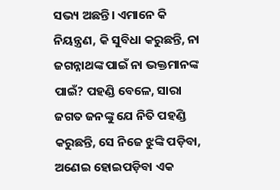ସଭ୍ୟ ଅଛନ୍ତି। ଏମାନେ କି ନିୟନ୍ତ୍ରଣ, କି ସୁବିଧା କରୁଛନ୍ତି, ନା ଜଗନ୍ନାଥଙ୍କ ପାଇଁ ନା ଭକ୍ତମାନଙ୍କ ପାଇଁ? ପହଣ୍ଡି ବେଳେ, ସାରା ଜଗତ ଜନଙ୍କୁ ଯେ ନିତି ପହଣ୍ଡି କରୁଛନ୍ତି, ସେ ନିଜେ ଝୁଙ୍କି ପଡ଼ିବା, ଅଣେଇ ହୋଇପଡ଼ିବା ଏକ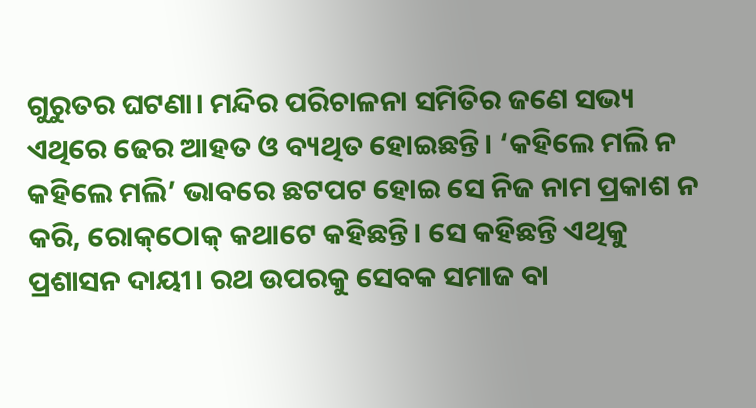ଗୁରୁତର ଘଟଣା। ମନ୍ଦିର ପରିଚାଳନା ସମିତିର ଜଣେ ସଭ୍ୟ ଏଥିରେ ଢେର ଆହତ ଓ ବ୍ୟଥିତ ହୋଇଛନ୍ତି। ‘କହିଲେ ମଲି ନ କହିଲେ ମଲି’ ଭାବରେ ଛଟପଟ ହୋଇ ସେ ନିଜ ନାମ ପ୍ରକାଶ ନ କରି, ରୋକ୍‌ଠୋକ୍‌ କଥାଟେ କହିଛନ୍ତି। ସେ କହିଛନ୍ତି ଏଥିକୁ ପ୍ରଶାସନ ଦାୟୀ। ରଥ ଉପରକୁ ସେବକ ସମାଜ ବା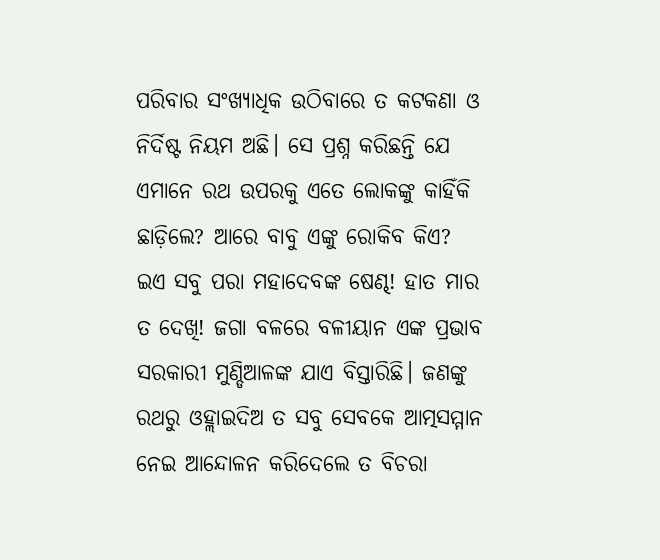ପରିବାର ସଂଖ୍ୟାଧିକ ଉଠିବାରେ ତ କଟକଣା ଓ ନିର୍ଦିଷ୍ଟ ନିୟମ ଅଛି। ସେ ପ୍ରଶ୍ନ କରିଛନ୍ତି ଯେ ଏମାନେ ରଥ ଉପରକୁ ଏତେ ଲୋକଙ୍କୁ କାହିଁକି ଛାଡ଼ିଲେ? ଆରେ ବାବୁ ଏଙ୍କୁ ରୋକିବ କିଏ? ଇଏ ସବୁ ପରା ମହାଦେବଙ୍କ ଷେଣ୍ଢ! ହାତ ମାର ତ ଦେଖି! ଜଗା ବଳରେ ବଳୀୟାନ ଏଙ୍କ ପ୍ରଭାବ ସରକାରୀ ମୁଣ୍ଡିଆଳଙ୍କ ଯାଏ ବିସ୍ତାରିଛି। ଜଣଙ୍କୁ ରଥରୁ ଓହ୍ଲାଇଦିଅ ତ ସବୁ ସେବକେ ଆତ୍ମସମ୍ମାନ ନେଇ ଆନ୍ଦୋଳନ କରିଦେଲେ ତ ବିଚରା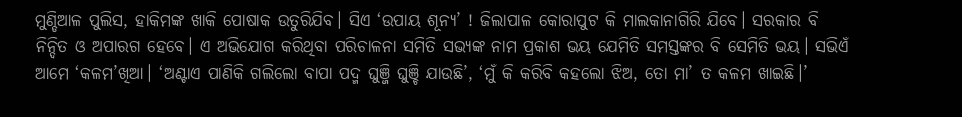ମୁଣ୍ଡିଆଳ ପୁଲିସ, ହାକିମଙ୍କ ଖାକି ପୋଷାକ ଉତୁରିଯିବ। ସିଏ ‘ଉପାୟ ଶୂନ୍ୟ’ ! ଜିଲାପାଳ କୋରାପୁଟ କି ମାଲକାନାଗିରି ଯିବେ। ସରକାର ବି ନିନ୍ଦିତ ଓ ଅପାରଗ ହେବେ। ଏ ଅଭିଯୋଗ କରିଥିବା ପରିଚାଳନା ସମିତି ସଭ୍ୟଙ୍କ ନାମ ପ୍ରକାଶ ଭୟ ଯେମିତି ସମସ୍ତଙ୍କର ବି ସେମିତି ଭୟ। ସଭିଏଁ ଆମେ ‘କଳମ’ଖିଆ। ‘ଅଣ୍ଟାଏ ପାଣିକି ଗଲିଲୋ ବାପା ପଦ୍ମ ଘୁଞ୍ଜି ଘୁଞ୍ଚି ଯାଉଛି’, ‘ମୁଁ କି କରିବି କହଲୋ ଝିଅ, ତୋ ମା’ ତ କଳମ ଖାଇଛି।’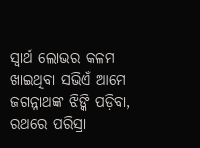ସ୍ବାର୍ଥ ଲୋଭର କଳମ ଖାଇଥିବା ସଭିଏଁ ଆମେ ଜଗନ୍ନାଥଙ୍କ ଝିଙ୍କି ପଡ଼ିବା, ରଥରେ ପରିସ୍ରା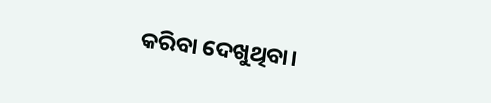କରିବା ଦେଖୁଥିବା।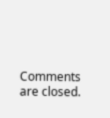Comments are closed.